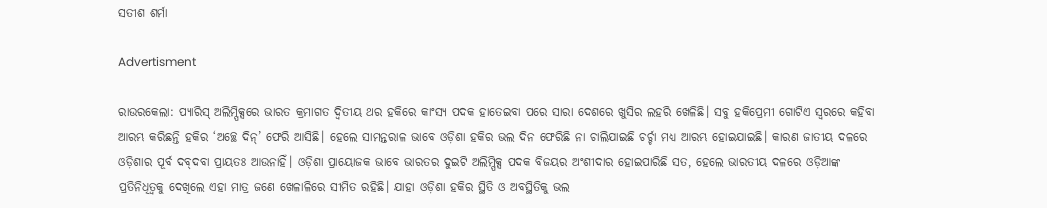ସତୀଶ ଶର୍ମା

Advertisment

ରାଉରକେଲା: ପ୍ୟାରିସ୍‌ ଅଲିମ୍ପିକ୍ସରେ ଭାରତ କ୍ରମାଗତ ଦ୍ୱିତୀୟ ଥର ହକିରେ କାଂସ୍ୟ ପଦକ ହାତେଇବା ପରେ ସାରା ଦେଶରେ ଖୁସିର ଲହରି ଖେଳିଛି। ସବୁ ହକିପ୍ରେମୀ ଗୋଟିଏ ସ୍ବରରେ କହିବା ଆରମ୍ଭ କରିଛନ୍ତି ହକିର ‘ଅଚ୍ଛେ ଦିନ୍‌’ ଫେରି ଆସିଛି। ହେଲେ ସାମନ୍ତରାଳ ଭାବେ ଓଡ଼ିଶା ହକିର ଭଲ ଦିନ ଫେରିଛି ନା ଚାଲିଯାଇଛି ଚର୍ଚ୍ଚା ମଧ୍ୟ ଆରମ୍ଭ ହୋଇଯାଇଛି। କାରଣ ଜାତୀୟ ଦଳରେ ଓଡ଼ିଶାର ପୂର୍ବ ଦବ୍‌ଦବା ପ୍ରାୟତଃ ଆଉନାହିଁ। ଓଡ଼ିଶା ପ୍ରାୟୋଜକ ଭାବେ ଭାରତର ଦୁଇଟି ଅଲିମ୍ପିକ୍ସ ପଦକ ବିଜୟର ଅଂଶୀଦାର ହୋଇପାରିଛି ସତ, ହେଲେ ଭାରତୀୟ ଦଳରେ ଓଡ଼ିଆଙ୍କ ପ୍ରତିନିଧିତ୍ବକୁ ଦେଖି‌ଲେ ଏହା ମାତ୍ର ଜଣେ ଖେଳାଳିରେ ସୀମିତ ରହିଛି। ଯାହା ଓଡ଼ିଶା ହକିର ସ୍ଥିତି ଓ ଅବସ୍ଥିତିକୁ ଭଲ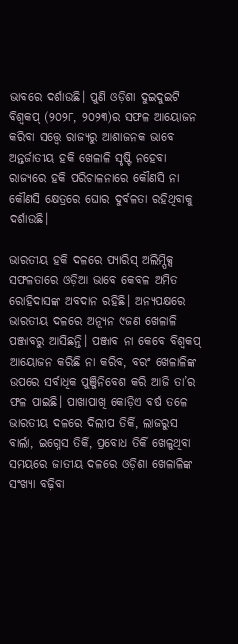ଭାବରେ ଦର୍ଶାଉଛି। ପୁଣି ଓଡ଼ିଶା ଦୁଇଦୁଇଟି ବିଶ୍ବକପ୍ (୨୦୨୮, ୨୦୨୩)ର ସଫଳ ଆୟୋଜନ କରିବା ସତ୍ତ୍ବେ ରାଜ୍ୟରୁ ଆଶାଜନକ ଭାବେ ଅନ୍ତର୍ଜାତୀୟ ହକି ଖେଳାଳି ସୃଷ୍ଟି ନହେବା ରାଜ୍ୟରେ ହକି ପରିଚାଳନାରେ କୌଣସି ନା କୌଣସି କ୍ଷେତ୍ରରେ ଘୋର ଦୁର୍ବଳତା ରହିଥିବାକୁ ଦର୍ଶାଉଛି।

ଭାରତୀୟ ହକି ଦଳରେ ପ୍ୟାରିସ୍‌ ଅଲିମ୍ପିକ୍ସ ସଫଳତାରେ ଓଡ଼ିଆ ଭାବେ କେବଳ ଅମିତ ରୋହିଦାସଙ୍କ ଅବଦାନ ରହିଛି। ଅନ୍ୟପକ୍ଷରେ ଭାରତୀୟ ଦଳରେ ଅନ୍ୟୂନ ୯ଜଣ ଖେଳାଳି ପଞ୍ଜାବରୁ ଆସିଛନ୍ତି। ପଞ୍ଜାବ ନା କେବେ ବିଶ୍ବକପ୍ ଆୟୋଜନ କରିଛି ନା କରିବ, ବରଂ ଖେଳାଳିଙ୍କ ଉପରେ ସର୍ବାଧିକ ପୁଞ୍ଜିନିବେଶ କରି ଆଜି ତା’ର ଫଳ ପାଇଛି। ପାଖାପାଖି କୋଡ଼ିଏ ବର୍ଷ ତଳେ ଭାରତୀୟ ଦଳରେ ଦିଲୀପ ତିର୍କି, ଲାଜରୁସ ବାର୍ଲା, ଇଗ୍ନେସ ତିର୍କି, ପ୍ରବୋଧ ତିର୍କି ଖେଳୁଥିବା ସମୟରେ ଜାତୀୟ ଦଳରେ ଓଡ଼ିଶା ଖେଳାଳିଙ୍କ ସଂଖ୍ୟା ବଢ଼ିବା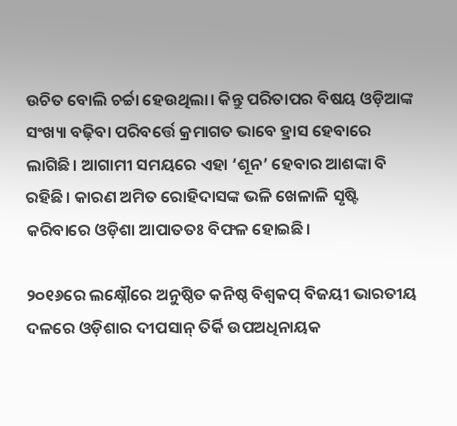ଉଚିତ ବୋଲି ଚର୍ଚ୍ଚା ହେଉଥିଲା। କିନ୍ତୁ ପରିତାପର ବିଷୟ ଓଡ଼ିଆଙ୍କ ସଂଖ୍ୟା ବଢ଼ିବା ପରିବ‌ର୍ତ୍ତେ କ୍ରମାଗତ ଭାବେ ହ୍ରାସ ହେବାରେ ଲାଗିଛି। ଆଗାମୀ ସମୟରେ ଏହା ‘ଶୂନ’ ହେବାର ଆଶଙ୍କା ବି ରହିଛି। କାରଣ ଅମିତ ରୋହିଦାସଙ୍କ ଭଳି ଖେଳାଳି ସୃଷ୍ଟି କରିବାରେ ଓଡ଼ିଶା ଆପାତତଃ ବିଫଳ ହୋଇଛି।

୨୦୧୬ରେ ଲକ୍ଷ୍ନୌରେ ଅନୁଷ୍ଠିତ କନିଷ୍ଠ ବିଶ୍ୱକପ୍‌ ବିଜୟୀ ଭାରତୀୟ ଦଳରେ ଓଡ଼ିଶାର ଦୀପସାନ୍ ତିର୍କି ଉପଅଧିନାୟକ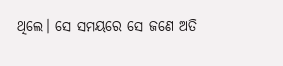ଥିଲେ। ସେ ସମୟରେ ସେ ଜଣେ ଅତି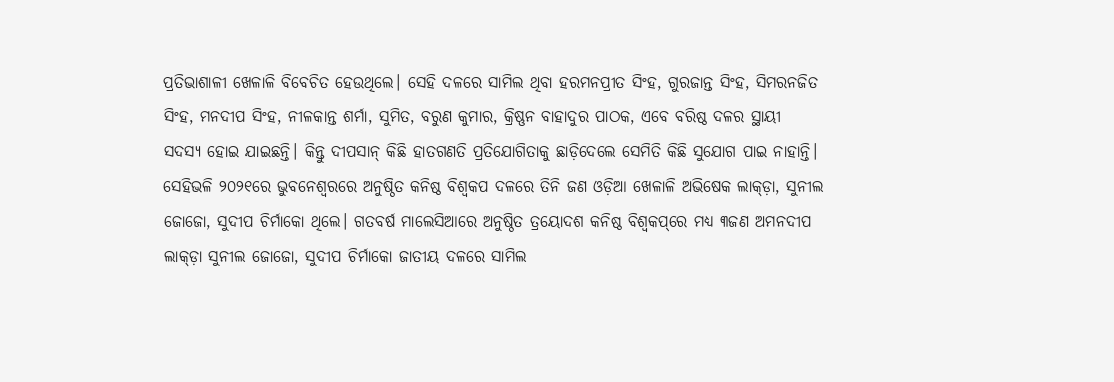ପ୍ରତିଭାଶାଳୀ ଖେଳାଳି ବିବେଚିତ ହେଉଥିଲେ। ସେହି ଦଳରେ ସାମିଲ ଥିବା ହରମନପ୍ରୀତ ସିଂହ, ଗୁରଜାନ୍ତ ସିଂହ, ସିମରନଜିତ  ସିଂହ, ମନଦୀପ ସିଂହ, ନୀଳକାନ୍ତ ଶର୍ମା, ସୁମିତ, ବରୁଣ କୁମାର, କ୍ରିଷ୍ଣନ ବାହାଦୁର ପାଠକ, ଏବେ ବରିଷ୍ଠ ଦଳର ସ୍ଥାୟୀ ସଦସ୍ୟ ହୋଇ ଯାଇଛନ୍ତି। କିନ୍ତୁ ଦୀପସାନ୍ କିଛି ହାତଗଣତି ପ୍ରତିଯୋଗିତାକୁ ଛାଡ଼ିଦେଲେ ସେମିତି କିଛି ସୁଯୋଗ ପାଇ ନାହାନ୍ତି। ସେହିଭଳି ୨୦୨୧ରେ ଭୁବନେଶ୍ୱରରେ ଅନୁଷ୍ଠିତ କନିଷ୍ଠ ବିଶ୍ୱକପ ଦଳରେ ତିନି ଜଣ ଓଡ଼ିଆ ଖେଳାଳି ଅଭିଷେକ ଲାକ୍‌ଡ଼ା, ସୁନୀଲ ଜୋଜୋ, ସୁଦୀପ ଚିର୍ମାକୋ ଥିଲେ। ଗତବର୍ଷ ମାଲେସିଆରେ ଅନୁଷ୍ଠିତ ତ୍ରୟୋଦଶ କନିଷ୍ଠ ବିଶ୍ୱକପ୍‌ରେ ମଧ୍ୟ ୩ଜଣ ଅମନଦୀପ ଲାକ୍‌ଡ଼ା ସୁନୀଲ ଜୋଜୋ, ସୁଦୀପ ଚିର୍ମାକୋ ଜାତୀୟ ଦଳରେ ସାମିଲ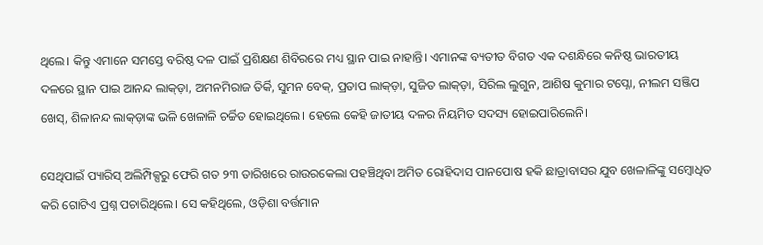ଥିଲେ। କିନ୍ତୁ ଏମାନେ ସମସ୍ତେ ବରିଷ୍ଠ ଦଳ ପାଇଁ ପ୍ରଶିକ୍ଷଣ ଶିବିରରେ ମଧ୍ୟ ସ୍ଥାନ ପାଇ ନାହାନ୍ତି। ଏମାନଙ୍କ ବ୍ୟତୀତ ବିଗତ ଏକ ଦଶନ୍ଧିରେ କନିଷ୍ଠ ଭାରତୀୟ ଦଳରେ ସ୍ଥାନ ପାଇ ଆନନ୍ଦ ଲାକ୍‌ଡ଼ା, ଅମନମିରାଜ ତିର୍କି, ସୁମନ ବେକ୍‌, ପ୍ରତାପ ଲାକ୍‌ଡ଼ା, ସୁଜିତ ଲାକ୍‌ଡ଼ା, ସିରିଲ ଲୁଗୁନ, ଆଶିଷ କୁମାର ଟପ୍ନୋ, ନୀଲମ ସଞ୍ଜିପ ଖେସ୍‌, ଶିଳାନନ୍ଦ ଲାକ୍‌ଡ଼ାଙ୍କ ଭଳି ଖେଳାଳି ଚର୍ଚ୍ଚିତ ହୋଇଥିଲେ। ହେଲେ କେହି ଜାତୀୟ ଦଳର ନିୟମିତ ସଦସ୍ୟ ହୋଇପାରିଲେନି।

ସେଥିପାଇଁ ପ୍ୟାରିସ୍ ଅଲିମ୍ପିକ୍ସରୁ ଫେରି ଗତ ୨୩ ତାରିଖରେ ରାଉରକେଲା ପହଞ୍ଚିଥିବା ଅମିତ ରୋହିଦାସ ପାନପୋଷ ହକି ଛାତ୍ରାବାସର ଯୁବ ଖେଳାଳିଙ୍କୁ ସମ୍ବୋଧିତ କରି ଗୋଟିଏ ପ୍ରଶ୍ନ ପଚାରିଥିଲେ। ସେ କହିଥିଲେ, ଓଡ଼ିଶା ବର୍ତ୍ତମାନ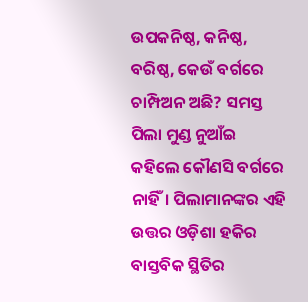ଉପକନିଷ୍ଠ, କନିଷ୍ଠ, ବରିଷ୍ଠ, କେଉଁ ବର୍ଗରେ ଚାମ୍ପିଅନ ଅଛି? ସମସ୍ତ ପିଲା ମୁଣ୍ଡ ନୁଆଁଇ କହିଲେ କୌଣସି ବର୍ଗରେ ନାହିଁ। ପିଲାମାନଙ୍କର ଏହି ଉତ୍ତର ଓଡ଼ିଶା ହକିର ବାସ୍ତବିକ ସ୍ଥିତିର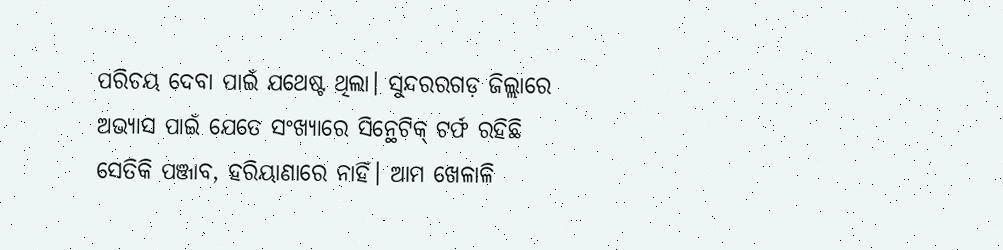ପରିଚୟ ଦେବା ପାଇଁ ଯଥେଷ୍ଟ ଥିଲା। ସୁନ୍ଦରରଗଡ଼ ଜିଲ୍ଲାରେ ଅଭ୍ୟାସ ପାଇଁ ଯେତେ ସଂଖ୍ୟାରେ ସିନ୍ଥେଟିକ୍‌ ଟର୍ଫ ରହିଛି ସେତିକି ପଞ୍ଜାବ, ହରିୟାଣାରେ ନାହିଁ। ଆମ ଖେଳାଳି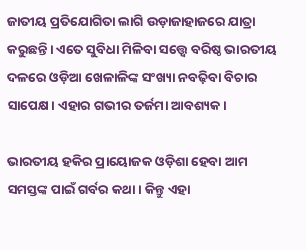ଜାତୀୟ ପ୍ରତିଯୋଗିତା ଲାଗି ଉଡ଼ାଜାହାଜରେ ଯାତ୍ରା କରୁଛନ୍ତି। ଏତେ ସୁବିଧା ମିଳିବା ସତ୍ତ୍ବେ ବରିଷ୍ଠ ଭାରତୀୟ ଦଳରେ ଓଡ଼ିଆ ଖେଳାଳିଙ୍କ ସଂଖ୍ୟା ନବଢ଼ିବା ବିଚାର ସାପେକ୍ଷ। ଏହାର ଗଭୀର ତର୍ଜମା ଆବଶ୍ୟକ।

ଭାରତୀୟ ହକିର ପ୍ରାୟୋଜକ ଓଡ଼ିଶା ହେବା ଆମ ସମସ୍ତଙ୍କ ପାଇଁ ଗର୍ବର କଥା। କିନ୍ତୁ ଏହା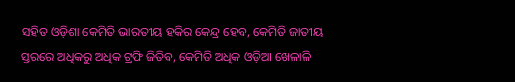ସହିତ ଓଡ଼ିଶା କେମିତି ଭାରତୀୟ ହକିର କେନ୍ଦ୍ର ହେବ, କେମିତି ଜାତୀୟ ସ୍ତରରେ ଅଧିକରୁ ଅଧିକ ଟ୍ରଫି ଜିତିବ, କେମିତି ଅଧିକ ଓଡ଼ିଆ ଖେଳାଳି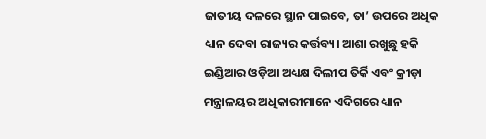ଜାତୀୟ ଦଳରେ ସ୍ଥାନ ପାଇବେ, ତା’ ଉପରେ ଅଧିକ ଧ୍ୟାନ ଦେବା ରାଜ୍ୟର କର୍ତ୍ତବ୍ୟ। ଆଶା ରଖୁଛୁ ହକି ଇଣ୍ଡିଆର ଓଡ଼ିଆ ଅଧ୍ୟକ୍ଷ ଦିଲୀପ ତିର୍କି ଏବଂ କ୍ରୀଡ଼ା ମନ୍ତ୍ରାଳୟର ଅଧିକାରୀମାନେ ଏଦିଗରେ ଧ୍ୟାନ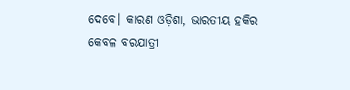ଦେବେ। କାରଣ ଓଡ଼ିଶା, ଭାରତୀୟ ହକିର କେବଳ ବରଯାତ୍ରୀ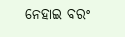ନ‌େ‌ହାଇ ବରଂ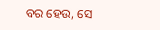ବର ହେଉ, ସେ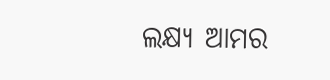ଲକ୍ଷ୍ୟ ଆମର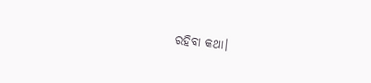ରହିବା କଥା।